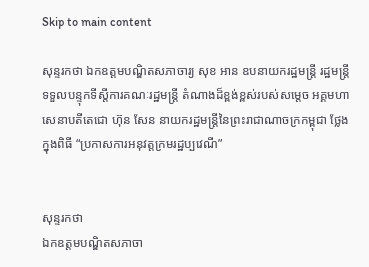Skip to main content

សុន្ទរកថា ឯកឧត្តមបណ្ឌិតសភាចារ្យ សុខ អាន ឧបនាយករដ្ឋមន្ត្រី រដ្ឋមន្ត្រីទទួលបន្ទុកទីស្តីការគណៈរដ្ឋមន្ត្រី តំណាងដ៏ខ្ពង់ខ្ពស់របស់សម្តេច អគ្គមហាសេនាបតីតេជោ ហ៊ុន សែន នាយករដ្ឋមន្ត្រីនៃព្រះរាជាណាចក្រកម្ពុជា ថ្លែងក្នុងពិធី “ប្រកាសការអនុវត្តក្រមរដ្ឋប្បវេណី”


សុន្ទរកថា
ឯកឧត្តមបណ្ឌិតសភាចា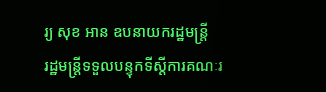រ្យ សុខ អាន ឧបនាយករដ្ឋមន្ត្រី
រដ្ឋមន្ត្រីទទួលបន្ទុកទីស្តីការគណៈរ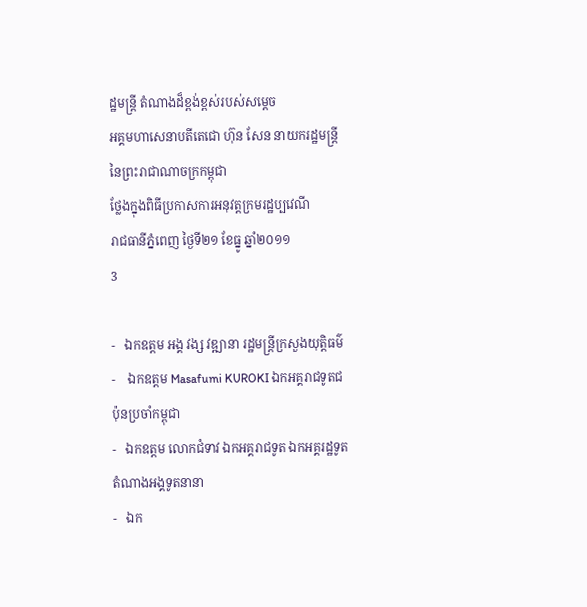ដ្ឋមន្ត្រី តំណាងដ៏ខ្ពង់ខ្ពស់របស់សម្តេច
អគ្គមហាសេនាបតីតេជោ ហ៊ុន សែន នាយករដ្ឋមន្ត្រីនៃព្រះរាជាណាចក្រកម្ពុជា
ថ្លែងក្នុងពិធីប្រកាសការអនុវត្តក្រមរដ្ឋប្បវេណី
រាជធានីភ្នំពេញ ថ្ងៃទី២១ ខែធ្នូ ឆ្នាំ២០១១
3

-   ឯកឧត្តម អង្គ វង្ស វឌ្ឍានា រដ្ឋមន្រ្តីក្រសួងយុត្តិធម៌
-    ឯកឧត្តម Masafumi KUROKI ឯកអគ្គរាជទូតជប៉ុនប្រចាំកម្ពុជា
-   ឯកឧត្តម លោកជំទាវ ឯកអគ្គរាជទូត ឯកអគ្គរដ្ឋទូត តំណាងអង្គទូតនានា
-   ឯក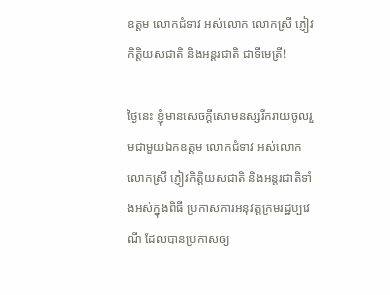ឧត្តម លោកជំទាវ អស់លោក លោកស្រី ភ្ញៀវកិត្តិយសជាតិ និងអន្តរជាតិ ជាទីមេត្រី!

ថ្ងៃនេះ ខ្ញុំមានសេចក្តីសោមនស្សរីករាយចូលរួមជាមួយឯកឧត្តម លោកជំទាវ អស់លោក លោកស្រី ភ្ញៀវកិត្តិយសជាតិ និងអន្តរជាតិទាំងអស់ក្នុងពិធី ប្រកាសការអនុវត្តក្រមរដ្ឋប្បវេណី ដែលបានប្រកាសឲ្យ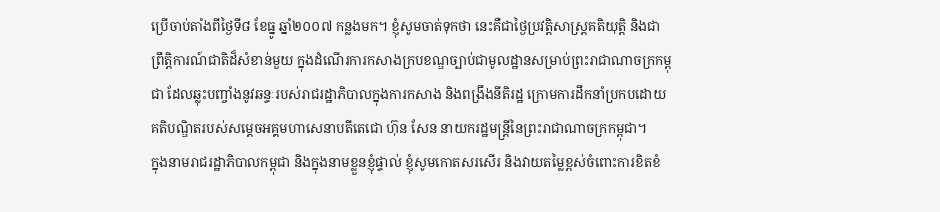ប្រើចាប់តាំងពីថ្ងៃទី៨ ខែធ្នូ ឆ្នាំ២០០៧ កន្លងមក។ ខ្ញុំសូមចាត់ទុកថា នេះគឺជាថ្ងៃប្រវត្តិសាស្រ្តគតិយុត្តិ និងជាព្រឹត្តិការណ៍ជាតិដ៏សំខាន់មួយ ក្នុងដំណើរការកសាងក្របខណ្ឌច្បាប់ជាមូលដ្ឋានសម្រាប់ព្រះរាជាណាចក្រកម្ពុជា ដែលឆ្លុះបញ្ចាំងនូវឆន្ទៈរបស់រាជរដ្ឋាភិបាលក្នុងការកសាង និងពង្រឹងនីតិរដ្ឋ ក្រោមការដឹកនាំប្រកបដោយគតិបណ្ឌិតរបស់សម្តេចអគ្គមហាសេនាបតីតេជោ ហ៊ុន សែន នាយករដ្ឋមន្ត្រីនៃព្រះរាជាណាចក្រកម្ពុជា។
ក្នុងនាមរាជរដ្ឋាភិបាលកម្ពុជា និងក្នុងនាមខ្លួនខ្ញុំផ្ទាល់ ខ្ញុំសូមកោតសរសើរ និងវាយតម្លៃខ្ពស់ចំពោះការខិតខំ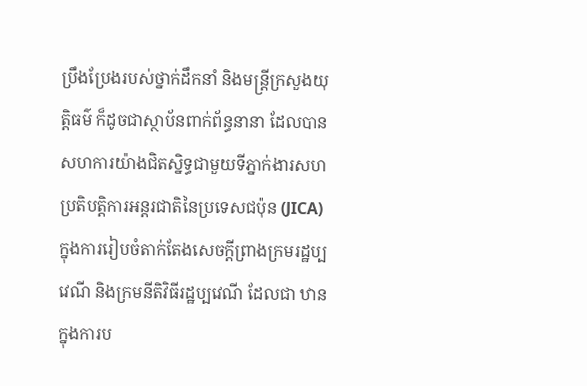ប្រឹងប្រែងរបស់ថ្នាក់ដឹកនាំ និងមន្ត្រីក្រសួងយុត្តិធម៌ ក៏ដូចជាស្ថាប័នពាក់ព័ន្ធនានា ដែលបានសហការយ៉ាងជិតស្និទ្ធជាមួយទីភ្នាក់ងារសហប្រតិបត្តិការអន្តរជាតិនៃប្រទេសជប៉ុន (JICA) ក្នុងការរៀបចំតាក់តែងសេចក្តីព្រាងក្រមរដ្ឋប្បវេណី និងក្រមនីតិវិធីរដ្ឋប្បវេណី ដែលជា ឋានក្នុងការប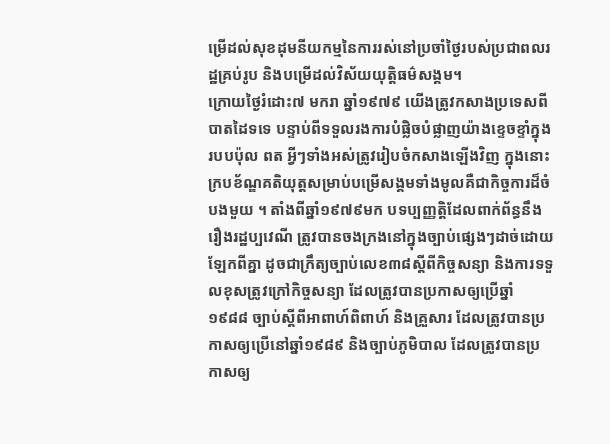ម្រើដល់សុខដុមនីយកម្មនៃការរស់នៅប្រចាំថ្ងៃរបស់ប្រជាពលរដ្ឋគ្រប់រូប និងបម្រើដល់វិស័យយុត្តិធម៌សង្គម។
ក្រោយថ្ងៃរំដោះ៧ មករា ឆ្នាំ១៩៧៩ យើងត្រូវកសាងប្រទេសពីបាតដៃទទេ បន្ទាប់ពីទទួលរងការបំផ្លិចបំផ្លាញយ៉ាងខ្ទេចខ្ទាំក្នុងរបបប៉ុល ពត អ្វីៗទាំងអស់ត្រូវរៀបចំកសាងឡើងវិញ ក្នុងនោះក្របខ័ណ្ឌគតិយុត្តសម្រាប់បម្រើសង្គមទាំងមូលគឺជាកិច្ចការដ៏ចំបងមួយ ។ តាំងពីឆ្នាំ១៩៧៩មក បទប្បញ្ញត្តិដែលពាក់ព័ន្ធនឹងរឿងរដ្ឋប្បវេណី ត្រូវបានចងក្រងនៅក្នុងច្បាប់ផ្សេងៗដាច់ដោយឡែកពីគ្នា ដូចជាក្រឹត្យច្បាប់លេខ៣៨ស្តីពីកិច្ចសន្យា និងការទទួលខុសត្រូវក្រៅកិច្ចសន្យា ដែលត្រូវបានប្រកាសឲ្យប្រើឆ្នាំ១៩៨៨ ច្បាប់ស្តីពីអាពាហ៍ពិពាហ៍ និងគ្រួសារ ដែលត្រូវបានប្រកាសឲ្យប្រើនៅឆ្នាំ១៩៨៩ និងច្បាប់ភូមិបាល ដែលត្រូវបានប្រកាសឲ្យ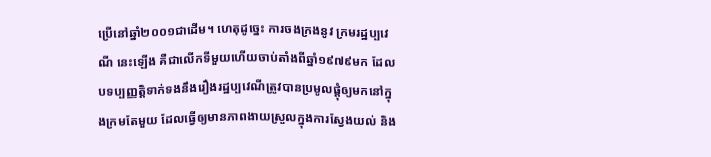ប្រើនៅឆ្នាំ២០០១ជាដើម។ ហេតុដូច្នេះ ការចងក្រងនូវ ក្រមរដ្ឋប្បវេណី នេះឡើង គឺជាលើកទីមួយហើយចាប់តាំងពីឆ្នាំ១៩៧៩មក ដែលបទប្បញ្ញត្តិទាក់ទងនឹងរឿងរដ្ឋប្បវេណីត្រូវបានប្រមូលផ្តុំឲ្យមកនៅក្នុងក្រមតែមួយ ដែលធ្វើឲ្យមានភាពងាយស្រួលក្នុងការស្វែងយល់ និង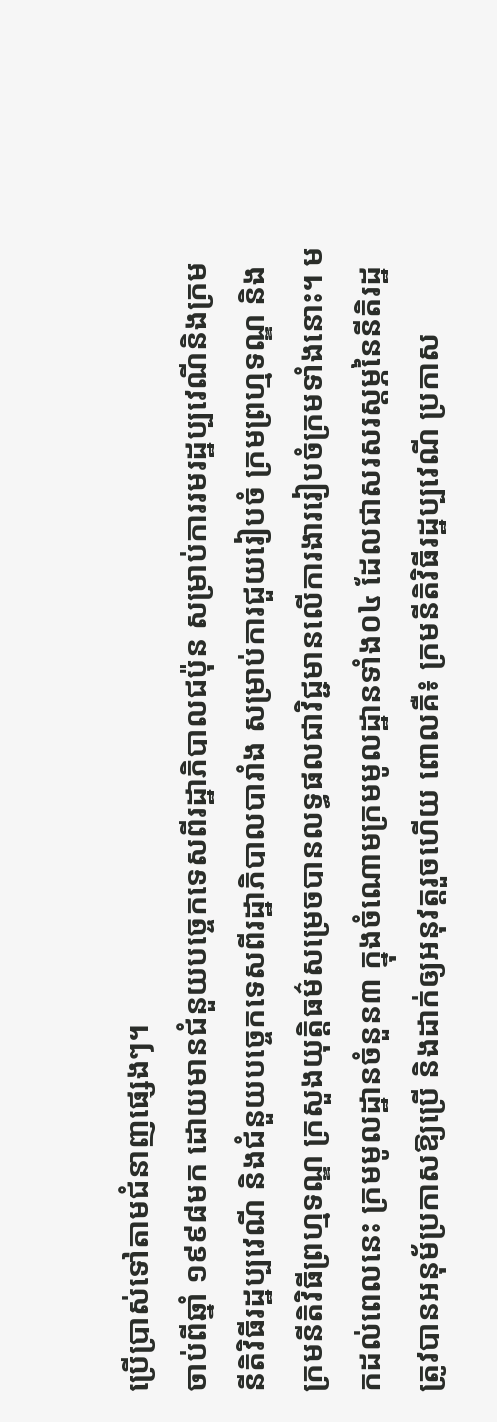ប្រើប្រាស់ទៅតាមជំនាញផ្សេងៗ។
ចាប់ពីឆ្នាំ ១៩៩៨មក ដោយមានជំនួយបច្ចេកទេសពីរដ្ឋាភិបាលជប៉ុន សម្រាប់ការរមរដ្ឋប្បវេណីនិងក្រមនីតិវិធីរដ្ឋប្បវេណី និងជំនួយបច្ចេកទេសពីរដ្ឋាភិបាលបារាំង សម្រាប់ការជួយរៀបចំ ក្រមព្រហ្មទណ្ឌ និងក្រមនីតិវិធីព្រហ្មទណ្ឌ ក្រសួងយុត្តិធម៌សម្រេចបានលទ្ធផលជាវិជ្ជមានលើការងាររៀបចំក្រមទាំងនោះ។ មកដល់ពេលនេះ ក្រមមូលដ្ឋានចំនួន៣ ក្នុងចំណោមក្រមមូលដ្ឋានទាំង០៤ ដែលជាសរសរស្តម្ភនៃនីតិរដ្ឋត្រូវបានអនុម័ប្រកាសឱ្យប្រើ និងដាក់ឲ្យអនុវត្តរួចហើយ ពោលគឺ៖ ក្រមនីតិវិធីរដ្ឋប្បវេណី ប្រកាស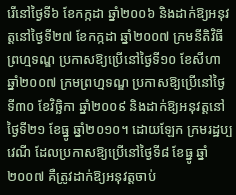រើនៅថ្ងៃទី៦ ខែកក្កដា ឆ្នាំ២០០៦ និងដាក់ឱ្យអនុវត្តនៅថ្ងៃទី២៧ ខែកក្កដា ឆ្នាំ២០០៧ ក្រមនីតិវិធីព្រហ្មទណ្ឌ ប្រកាសឱ្យប្រើនៅថ្ងៃទី១០ ខែសីហា ឆ្នាំ២០០៧ ក្រមព្រហ្មទណ្ឌ ប្រកាសឱ្យប្រើនៅថ្ងៃទី៣០ ខែវិច្ឆិកា ឆ្នាំ២០០៩ និងដាក់ឱ្យអនុវត្តនៅថ្ងៃទី២១ ខែធ្នូ ឆ្នាំ២០១០។ ដោយឡែក ក្រមរដ្ឋប្បវេណី ដែលប្រកាសឱ្យប្រើនៅថ្ងៃទី៨ ខែធ្នូ ឆ្នាំ២០០៧ គឺត្រូវដាក់ឱ្យអនុវត្តចាប់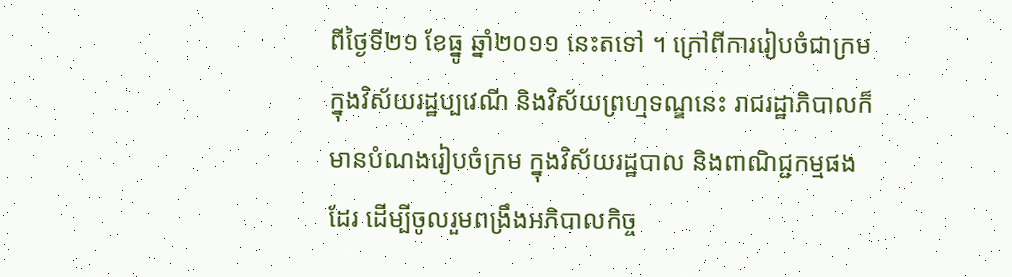ពីថ្ងៃទី២១ ខែធ្នូ ឆ្នាំ២០១១ នេះតទៅ ។ ក្រៅពីការរៀបចំជាក្រមក្នុងវិស័យរដ្ឋប្បវេណី និងវិស័យព្រហ្មទណ្ឌនេះ រាជរដ្ឋាភិបាលក៏មានបំណងរៀបចំក្រម ក្នុងវិស័យរដ្ឋបាល និងពាណិជ្ជកម្មផងដែរ ដើម្បីចូលរួមពង្រឹងអភិបាលកិច្ច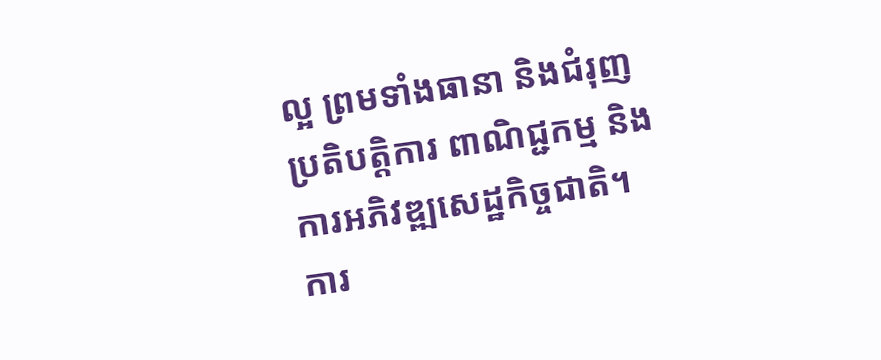ល្អ ព្រមទាំងធានា និងជំរុញប្រតិបត្តិការ ពាណិជ្ជកម្ម និងការអភិវឌ្ឍសេដ្ឋកិច្ចជាតិ។ ការ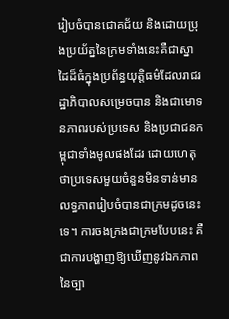រៀបចំបានជោគជ័យ និងដោយប្រុងប្រយ័ត្ននៃក្រមទាំងនេះគឺជាស្នាដៃដ៏ធំក្នុងប្រព័ន្ធយុត្តិធម៌ដែលរាជរដ្ឋាភិបាលសម្រេចបាន និងជាមោទនភាពរបស់ប្រទេស និងប្រជាជនកម្ពុជាទាំងមូលផងដែរ ដោយហេតុថាប្រទេសមួយចំនួនមិនទាន់មានលទ្ធភាពរៀបចំបានជាក្រមដូចនេះទេ។ ការចងក្រងជាក្រមបែបនេះ គឺជាការបង្ហាញឱ្យឃើញនូវឯកភាពនៃច្បា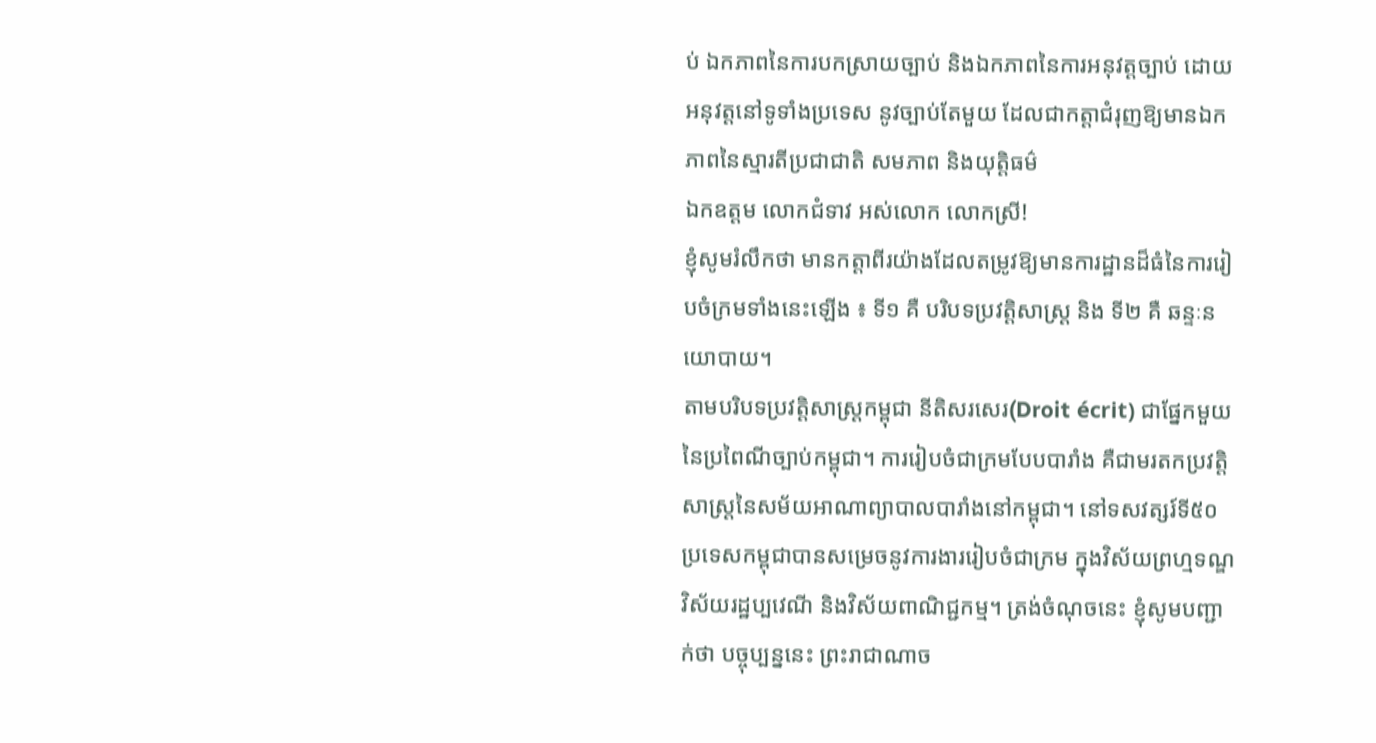ប់ ឯកភាពនៃការបកស្រាយច្បាប់ និងឯកភាពនៃការអនុវត្តច្បាប់ ដោយអនុវត្តនៅទូទាំងប្រទេស នូវច្បាប់តែមួយ ដែលជាកត្តាជំរុញឱ្យមានឯកភាពនៃស្មារតីប្រជាជាតិ សមភាព និងយុត្តិធម៌
ឯកឧត្តម លោកជំទាវ អស់លោក លោកស្រី!
ខ្ញុំសូមរំលឹកថា មានកត្តាពីរយ៉ាងដែលតម្រូវឱ្យមានការដ្ឋានដ៏ធំនៃការរៀបចំក្រមទាំងនេះឡើង ៖ ទី១ គឺ បរិបទប្រវត្តិសាស្ត្រ និង ទី២ គឺ ឆន្ទៈនយោបាយ។
តាមបរិបទប្រវត្តិសាស្ត្រកម្ពុជា នីតិសរសេរ(Droit écrit) ជាផ្នែកមួយនៃប្រពៃណីច្បាប់កម្ពុជា។ ការរៀបចំជាក្រមបែបបារាំង គឺជាមរតកប្រវត្តិសាស្ត្រនៃសម័យអាណាព្យាបាលបារាំងនៅកម្ពុជា។ នៅទសវត្សរ៍ទី៥០ ប្រទេសកម្ពុជាបានសម្រេចនូវការងាររៀបចំជាក្រម ក្នុងវិស័យព្រហ្មទណ្ឌ វិស័យរដ្ឋប្បវេណី និងវិស័យពាណិជ្ជកម្ម។ ត្រង់ចំណុចនេះ ខ្ញុំសូមបញ្ជាក់ថា បច្ចុប្បន្ននេះ ព្រះរាជាណាច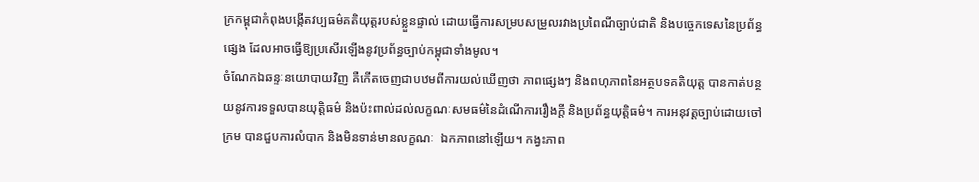ក្រកម្ពុជាកំពុងបង្កើតវប្បធម៌គតិយុត្តរបស់ខ្លួនផ្ទាល់ ដោយធ្វើការសម្របសម្រួលរវាងប្រពៃណីច្បាប់ជាតិ និងបច្ចេកទេសនៃប្រព័ន្ធផ្សេង ដែលអាចធ្វើឱ្យប្រសើរឡើងនូវប្រព័ន្ធច្បាប់កម្ពុជាទាំងមូល។
ចំណែកឯឆន្ទៈនយោបាយវិញ គឺកើតចេញជាបឋមពីការយល់ឃើញថា ភាពផ្សេងៗ និងពហុភាពនៃអត្ថបទគតិយុត្ត បានកាត់បន្ថយនូវការទទួលបានយុត្តិធម៌ និងប៉ះពាល់ដល់លក្ខណៈសមធម៌នៃដំណើការរឿងក្តី និងប្រព័ន្ធយុត្តិធម៌។ ការអនុវត្តច្បាប់ដោយចៅក្រម បានជួបការលំបាក និងមិនទាន់មានលក្ខណៈ  ឯកភាពនៅឡើយ។ កង្វះភាព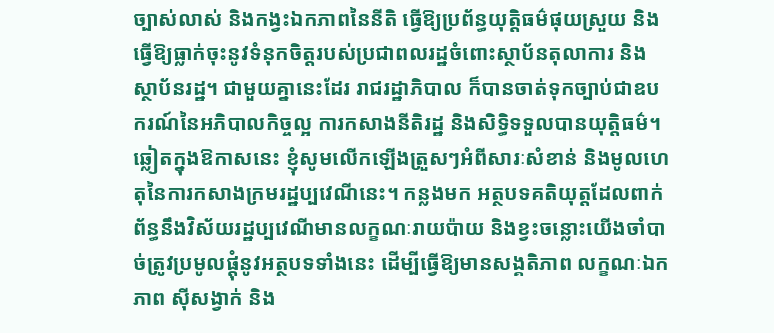ច្បាស់លាស់ និងកង្វះឯកភាពនៃនីតិ ធ្វើឱ្យប្រព័ន្ធយុត្តិធម៌ផុយស្រួយ និងធ្វើឱ្យធ្លាក់ចុះនូវទំនុកចិត្តរបស់ប្រជាពលរដ្ឋចំពោះស្ថាប័នតុលាការ និងស្ថាប័នរដ្ឋ។ ជាមួយគ្នានេះដែរ រាជរដ្ឋាភិបាល ក៏បានចាត់ទុកច្បាប់ជាឧបករណ៍នៃអភិបាលកិច្ចល្អ ការកសាងនីតិរដ្ឋ និងសិទ្ធិទទួលបានយុត្តិធម៌។
ឆ្លៀតក្នុងឱកាសនេះ ខ្ញុំសូមលើកឡើងត្រួសៗអំពីសារៈសំខាន់ និងមូលហេតុនៃការកសាងក្រមរដ្ឋប្បវេណីនេះ។ កន្លងមក អត្ថបទគតិយុត្តដែលពាក់ព័ន្ធនឹងវិស័យរដ្ឋប្បវេណីមានលក្ខណៈរាយប៉ាយ និងខ្វះចន្លោះយើងចាំបាច់ត្រូវប្រមូលផ្តុំនូវអត្ថបទទាំងនេះ ដើម្បីធ្វើឱ្យមានសង្គតិភាព លក្ខណៈឯកភាព ស៊ីសង្វាក់ និង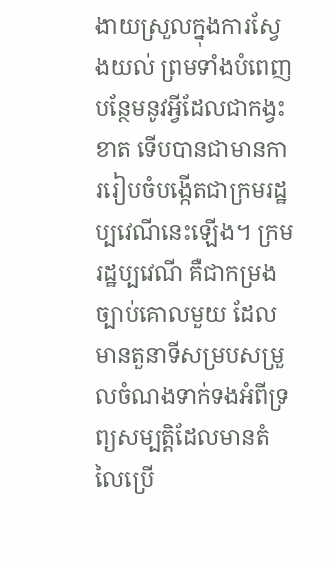ងាយស្រួលក្នុងការស្វែងយល់ ព្រមទាំងបំពេញបន្ថែមនូវអ្វីដែលជាកង្វះខាត ទើបបានជាមានការរៀបចំបង្កើតជាក្រមរដ្ឋប្បវេណីនេះឡើង។ ក្រមរដ្ឋប្បវេណី គឺជាកម្រងច្បាប់គោលមួយ ដែលមានតួនាទីសម្របសម្រួលចំណងទាក់ទងអំពីទ្រព្យសម្បត្តិដែលមានតំលៃប្រើ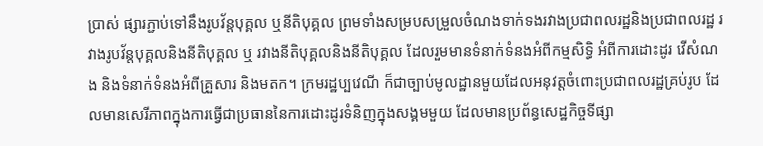ប្រាស់ ផ្សារភ្ជាប់ទៅនឹងរូបវ័ន្តបុគ្គល ឬនីតិបុគ្គល ព្រមទាំងសម្របសម្រួលចំណងទាក់ទងរវាងប្រជាពលរដ្ឋនិងប្រជាពលរដ្ឋ រវាងរូបវ័ន្តបុគ្គលនិងនីតិបុគ្គល ឬ រវាងនីតិបុគ្គលនិងនីតិបុគ្គល ដែលរួមមានទំនាក់ទំនងអំពីកម្មសិទ្ធិ អំពីការដោះដូរ វើសំណង និងទំនាក់ទំនងអំពីគ្រួសារ និងមតក។ ក្រមរដ្ឋប្បវេណី ក៏ជាច្បាប់មូលដ្ឋានមួយដែលអនុវត្តចំពោះប្រជាពលរដ្ឋគ្រប់រូប ដែលមានសេរីភាពក្នុងការធ្វើជាប្រធាននៃការដោះដូរទំនិញក្នុងសង្គមមួយ ដែលមានប្រព័ន្ធសេដ្ឋកិច្ចទីផ្សា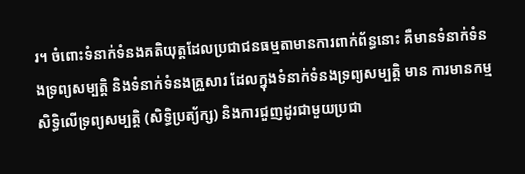រ។ ចំពោះទំនាក់ទំនងគតិយុត្តដែលប្រជាជនធម្មតាមានការពាក់ព័ន្ធនោះ គឺមានទំនាក់ទំនងទ្រព្យសម្បត្តិ និងទំនាក់ទំនងគ្រួសារ ដែលក្នុងទំនាក់ទំនងទ្រព្យសម្បត្តិ មាន ការមានកម្មសិទ្ធិលើទ្រព្យសម្បត្តិ (សិទ្ធិប្រត្យ័ក្ស) និងការជួញដូរជាមួយប្រជា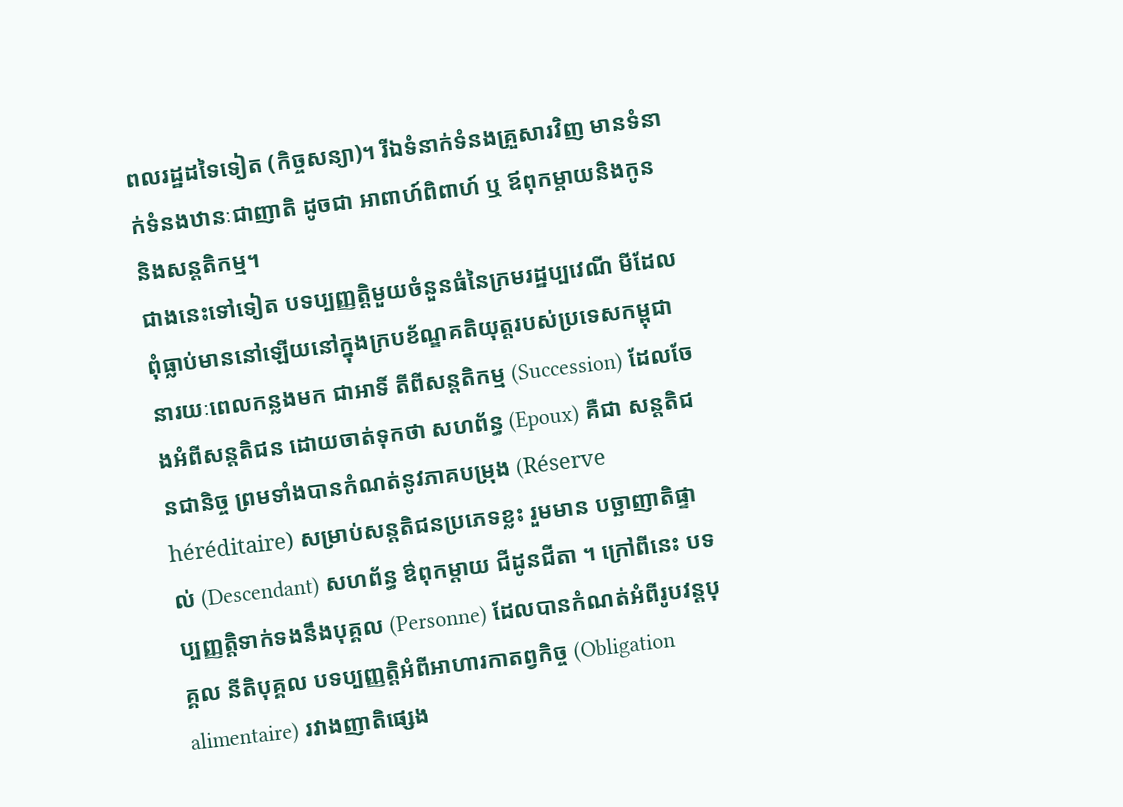ពលរដ្ឋដទៃទៀត (កិច្ចសន្យា)។ រីឯទំនាក់ទំនងគ្រួសារវិញ មានទំនាក់ទំនងឋានៈជាញាតិ ដូចជា អាពាហ៍ពិពាហ៍ ឬ ឪពុកម្តាយនិងកូន និងសន្តតិកម្ម។
ជាងនេះទៅទៀត បទប្បញ្ញត្តិមួយចំនួនធំនៃក្រមរដ្ឋប្បវេណី មីដែលពុំធ្លាប់មាននៅឡើយនៅក្នុងក្របខ័ណ្ឌគតិយុត្តរបស់ប្រទេសកម្ពុជានារយៈពេលកន្លងមក ជាអាទិ៍ តីពីសន្តតិកម្ម (Succession) ដែលចែងអំពីសន្តតិជន ដោយចាត់ទុកថា សហព័ន្ធ (Epoux) គឺជា សន្តតិជនជានិច្ច ព្រមទាំងបានកំណត់នូវភាគបម្រុង (Réserve héréditaire) សម្រាប់សន្តតិជនប្រភេទខ្លះ រួមមាន បច្ឆាញាតិផ្ទាល់ (Descendant) សហព័ន្ធ ឳពុកម្តាយ ជីដូនជីតា ។ ក្រៅពីនេះ បទប្បញ្ញតិ្តទាក់ទងនឹងបុគ្គល (Personne) ដែលបានកំណត់អំពីរូបវន្តបុគ្គល នីតិបុគ្គល បទប្បញ្ញត្តិអំពីអាហារកាតព្វកិច្ច (Obligation alimentaire) រវាងញាតិផ្សេង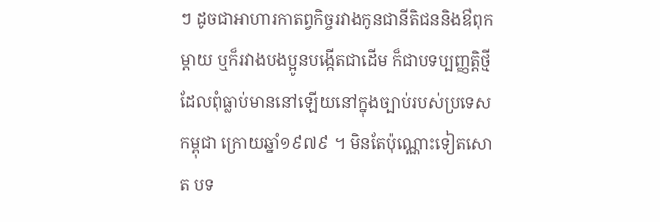ៗ ដូចជាអាហារកាតព្វកិច្ចរវាងកូនជានីតិជននិងឳពុកម្តាយ ឬក៏រវាងបងប្អូនបង្កើតជាដើម ក៏ជាបទប្បញ្ញតិ្តថ្មី ដែលពុំធ្លាប់មាននៅឡើយនៅក្នុងច្បាប់របស់ប្រទេសកម្ពុជា ក្រោយឆ្នាំ១៩៧៩ ។ មិនតែប៉ុណ្ណោះទៀតសោត បទ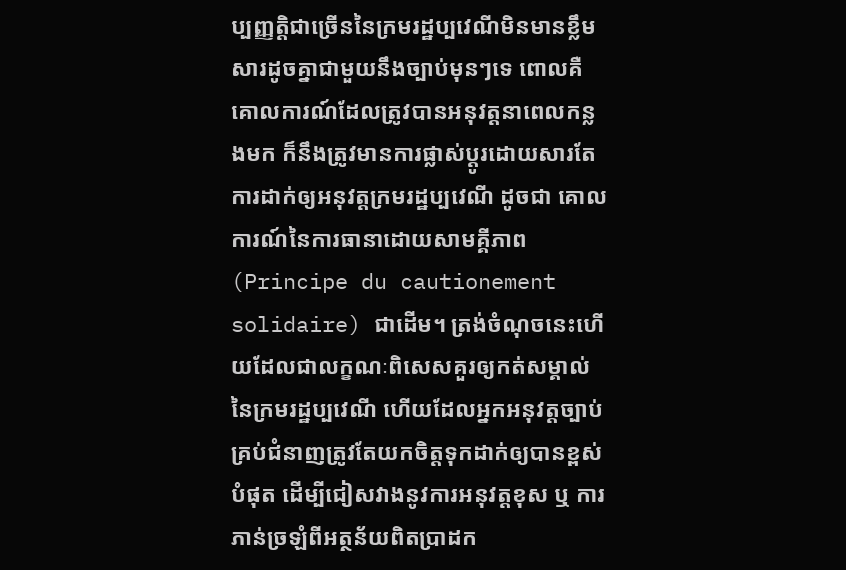ប្បញ្ញត្តិជាច្រើននៃក្រមរដ្ឋប្បវេណីមិនមានខ្លឹមសារដូចគ្នាជាមួយនឹងច្បាប់មុនៗទេ ពោលគឺ គោលការណ៍ដែលត្រូវបានអនុវត្តនាពេលកន្លងមក ក៏នឹងត្រូវមានការផ្លាស់ប្តូរដោយសារតែការដាក់ឲ្យអនុវត្តក្រមរដ្ឋប្បវេណី ដូចជា គោលការណ៍នៃការធានាដោយសាមគ្គីភាព (Principe du cautionement solidaire) ជាដើម។ ត្រង់ចំណុចនេះហើយដែលជាលក្ខណៈពិសេសគួរឲ្យកត់សម្គាល់នៃក្រមរដ្ឋប្បវេណី ហើយដែលអ្នកអនុវត្តច្បាប់គ្រប់ជំនាញត្រូវតែយកចិត្តទុកដាក់ឲ្យបានខ្ពស់បំផុត ដើម្បីជៀសវាងនូវការអនុវត្តខុស ឬ ការភាន់ច្រឡំពីអត្ថន័យពិតប្រាដក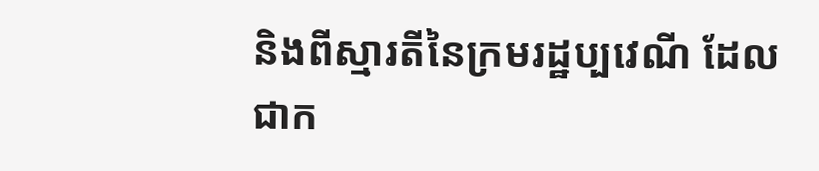និងពីស្មារតីនៃក្រមរដ្ឋប្បវេណី ដែលជាក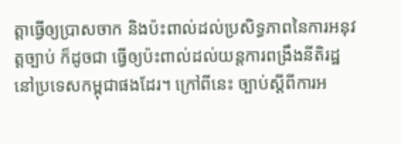ត្តាធ្វើឲ្យប្រាសចាក និងប៉ះពាល់ដល់ប្រសិទ្ធភាពនៃការអនុវត្តច្បាប់ ក៏ដូចជា ធ្វើឲ្យប៉ះពាល់ដល់យន្តការពង្រឹងនីតិរដ្ឋនៅប្រទេសកម្ពុជាផងដែរ។ ក្រៅពីនេះ ច្បាប់ស្តីពីការអ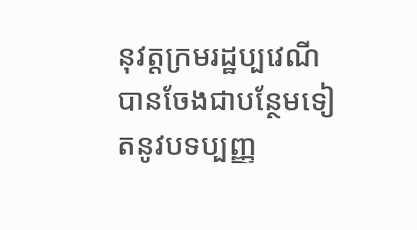នុវត្តក្រមរដ្ឋប្បវេណីបានចែងជាបន្ថែមទៀតនូវបទប្បញ្ញ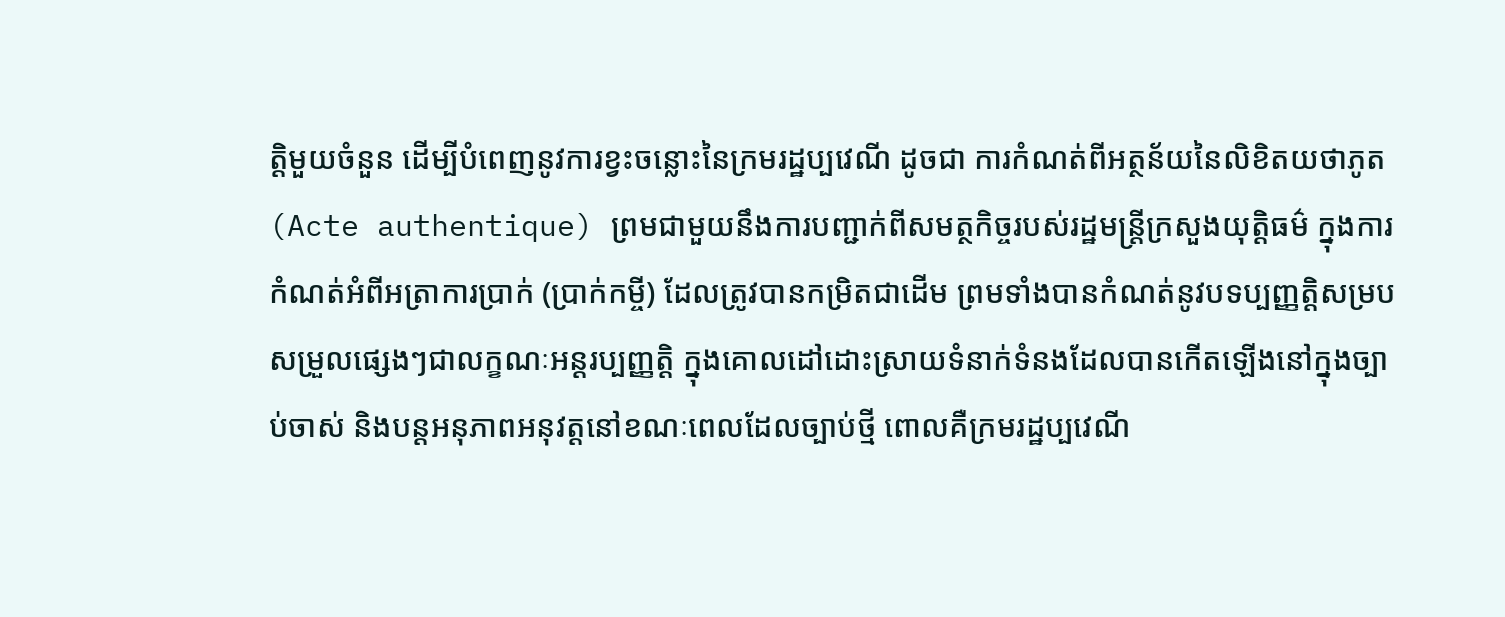ត្តិមួយចំនួន ដើម្បីបំពេញនូវការខ្វះចន្លោះនៃក្រមរដ្ឋប្បវេណី ដូចជា ការកំណត់ពីអត្ថន័យនៃលិខិតយថាភូត(Acte authentique) ព្រមជាមួយនឹងការបញ្ជាក់ពីសមត្ថកិច្ចរបស់រដ្ឋមន្រ្តីក្រសួងយុត្តិធម៌ ក្នុងការកំណត់អំពីអត្រាការប្រាក់ (ប្រាក់កម្ចី) ដែលត្រូវបានកម្រិតជាដើម ព្រមទាំងបានកំណត់នូវបទប្បញ្ញត្តិសម្របសម្រួលផ្សេងៗជាលក្ខណៈអន្តរប្បញ្ញត្តិ ក្នុងគោលដៅដោះស្រាយទំនាក់ទំនងដែលបានកើតឡើងនៅក្នុងច្បាប់ចាស់ និងបន្តអនុភាពអនុវត្តនៅខណៈពេលដែលច្បាប់ថ្មី ពោលគឺក្រមរដ្ឋប្បវេណី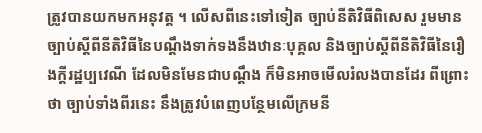ត្រូវបានយកមកអនុវត្ត ។ លើសពីនេះទៅទៀត ច្បាប់នីតិវិធីពិសេស រួមមាន ច្បាប់ស្តីពីនីតិវិធីនៃបណ្តឹងទាក់ទងនឹងឋានៈបុគ្គល និងច្បាប់ស្តីពីនីតិវិធីនៃរឿងក្តីរដ្ឋប្បវេណី ដែលមិនមែនជាបណ្តឹង ក៏មិនអាចមើលរំលងបានដែរ ពីព្រោះថា ច្បាប់ទាំងពីរនេះ នឹងត្រូវបំពេញបន្ថែមលើក្រមនី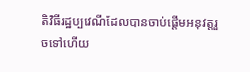តិវិធីរដ្ឋប្បវេណីដែលបានចាប់ផ្តើមអនុវត្តរួចទៅហើយ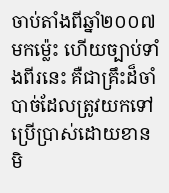ចាប់តាំងពីឆ្នាំ២០០៧ មកម្ល៉េះ ហើយច្បាប់ទាំងពីរនេះ គឺជាគ្រឹះដ៏ចាំបាច់ដែលត្រូវយកទៅប្រើប្រាស់ដោយខានមិ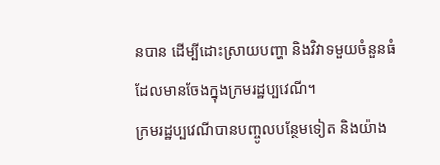នបាន ដើម្បីដោះស្រាយបញ្ហា និងវិវាទមួយចំនួនធំ ដែលមានចែងក្នុងក្រមរដ្ឋប្បវេណី។
ក្រមរដ្ឋប្បវេណីបានបញ្ចូលបន្ថែមទៀត និងយ៉ាង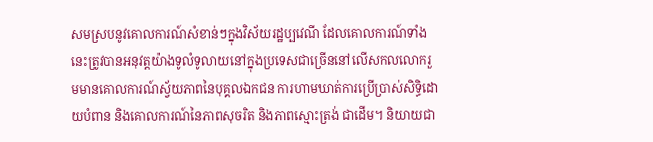សមស្របនូវគោលការណ៍សំខាន់ៗក្នុងវិស័យរដ្ឋប្បវេណី ដែលគោលការណ៍ទាំងនេះត្រូវបានអនុវត្តយ៉ាងទូលំទូលាយនៅក្នុងប្រទេសជាច្រើននៅលើសកលលោករួមមានគោលការណ៍ស្វ័យភាពនៃបុគ្គលឯកជន ការហាមឃាត់ការប្រើប្រាស់សិទ្ធិដោយបំពាន និងគោលការណ៍នៃភាពសុចរិត និងភាពស្មោះត្រង់ ជាដើម។ និយាយជា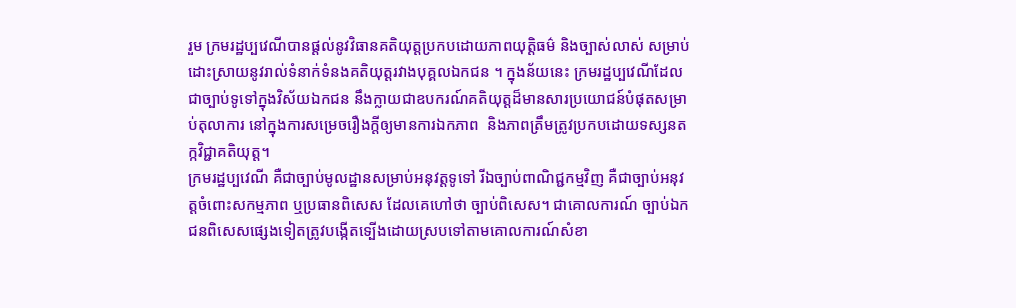រួម ក្រមរដ្ឋប្បវេណីបានផ្តល់នូវវិធានគតិយុត្តប្រកបដោយភាពយុត្តិធម៌ និងច្បាស់លាស់ សម្រាប់ដោះស្រាយនូវរាល់ទំនាក់ទំនងគតិយុត្តរវាងបុគ្គលឯកជន ។ ក្នុងន័យនេះ ក្រមរដ្ឋប្បវេណីដែលជាច្បាប់ទូទៅក្នុងវិស័យឯកជន នឹងក្លាយជាឧបករណ៍គតិយុត្តដ៏មានសារប្រយោជន៍បំផុតសម្រាប់តុលាការ នៅក្នុងការសម្រេចរឿងក្តីឲ្យមានការឯកភាព  និងភាពត្រឹមត្រូវប្រកបដោយទស្សនតក្កវិជ្ជាគតិយុត្ត។
ក្រមរដ្ឋប្បវេណី គឺជាច្បាប់មូលដ្ឋានសម្រាប់អនុវត្តទូទៅ រីឯច្បាប់ពាណិជ្ជកម្មវិញ គឺជាច្បាប់អនុវត្តចំពោះសកម្មភាព ឬប្រធានពិសេស ដែលគេហៅថា ច្បាប់ពិសេស។ ជាគោលការណ៍ ច្បាប់ឯកជនពិសេសផ្សេងទៀតត្រូវបង្កើតទ្បើងដោយស្របទៅតាមគោលការណ៍សំខា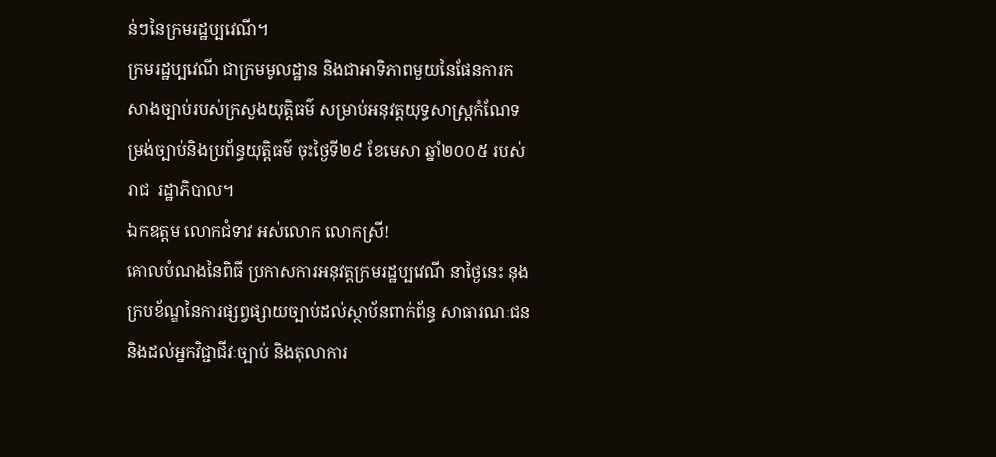ន់ៗនៃក្រមរដ្ឋប្បវេណី។
ក្រមរដ្ឋប្បវេណី ជាក្រមមូលដ្ឋាន និងជាអាទិភាពមួយនៃផែនការកសាងច្បាប់របស់ក្រសួងយុត្តិធម៌ សម្រាប់អនុវត្តយុទ្ធសាស្ត្រកំណែទម្រង់ច្បាប់និងប្រព័ន្ធយុត្តិធម៌ ចុះថ្ងៃទី២៩ ខែមេសា ឆ្នាំ២០០៥ របស់រាជ  រដ្ឋាភិបាល។
ឯកឧត្តម លោកជំទាវ អស់លោក លោកស្រី!
គោលបំណងនៃពិធី ប្រកាសការអនុវត្តក្រមរដ្ឋប្បវេណី នាថ្ងៃនេះ នុងក្របខ័ណ្ឌនៃការផ្សព្វផ្សាយច្បាប់ដល់ស្ថាប័នពាក់ព័ន្ធ សាធារណៈជន និងដល់អ្នកវិជ្ជាជីវៈច្បាប់ និងតុលាការ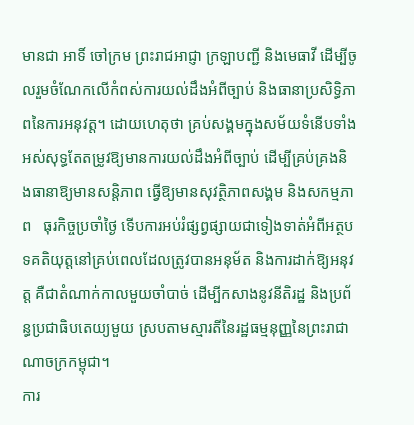មានជា អាទិ៍ ចៅក្រម ព្រះរាជអាជ្ញា ក្រឡាបញ្ជី និងមេធាវី ដើម្បីចូលរួមចំណែកលើកំពស់ការយល់ដឹងអំពីច្បាប់ និងធានាប្រសិទ្ធិភាពនៃការអនុវត្ត។ ដោយហេតុថា គ្រប់សង្គមក្នុងសម័យទំនើបទាំងអស់សុទ្ធតែតម្រូវឱ្យមានការយល់ដឹងអំពីច្បាប់ ដើម្បីគ្រប់គ្រងនិងធានាឱ្យមានសន្តិភាព ធ្វើឱ្យមានសុវត្ថិភាពសង្គម និងសកម្មភាព   ធុរកិច្ចប្រចាំថ្ងៃ ទើបការអប់រំផ្សព្វផ្សាយជាទៀងទាត់អំពីអត្ថបទគតិយុត្តនៅគ្រប់ពេលដែលត្រូវបានអនុម័ត និងការដាក់ឱ្យអនុវត្ត គឺជាតំណាក់កាលមួយចាំបាច់ ដើម្បីកសាងនូវនីតិរដ្ឋ និងប្រព័ន្ធប្រជាធិបតេយ្យមួយ ស្របតាមស្មារតីនៃរដ្ឋធម្មនុញ្ញនៃព្រះរាជាណាចក្រកម្ពុជា។
ការ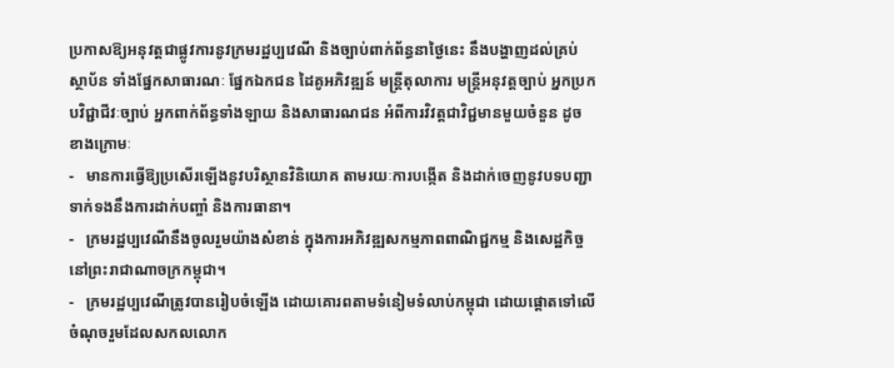ប្រកាសឱ្យអនុវត្តជាផ្លូវការនូវក្រមរដ្ឋប្បវេណី និងច្បាប់ពាក់ព័ន្ធនាថ្ងៃនេះ នឹងបង្ហាញដល់គ្រប់  ស្ថាប័ន ទាំងផ្នែកសាធារណៈ ផ្នែកឯកជន ដៃគូអភិវឌ្ឍន៍ មន្ត្រីតុលាការ មន្ត្រីអនុវត្តច្បាប់ អ្នកប្រកបវិជ្ជាជីវៈច្បាប់ អ្នកពាក់ព័ន្ធទាំងឡាយ និងសាធារណជន អំពីការវិវត្តជាវិជ្ជមានមួយចំនួន ដូចខាងក្រោមៈ
-   មានការធ្វើឱ្យប្រសើរឡើងនូវបរិស្ថានវិនិយោគ តាមរយៈការបង្កើត និងដាក់ចេញនូវបទបញ្ជាទាក់ទងនឹងការដាក់បញ្ចាំ និងការធានា។
-   ក្រមរដ្ឋប្បវេណីនឹងចូលរួមយ៉ាងសំខាន់ ក្នុងការអភិវឌ្ឍសកម្មភាពពាណិជ្ជកម្ម និងសេដ្ឋកិច្ចនៅព្រះរាជាណាចក្រកម្ពុជា។
-   ក្រមរដ្ឋប្បវេណីត្រូវបានរៀបចំឡើង ដោយគោរពតាមទំនៀមទំលាប់កម្ពុជា ដោយផ្តោតទៅលើចំណុចរួមដែលសកលលោក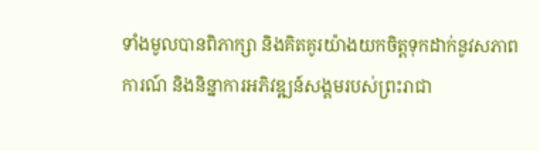ទាំងមូលបានពិភាក្សា និងគិតគូរយ៉ាងយកចិត្តទុកដាក់នូវសភាពការណ៍ និងនិន្នាការអភិវឌ្ឍន៍សង្គមរបស់ព្រះរាជា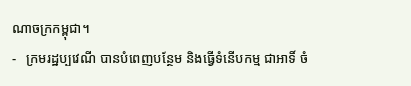ណាចក្រកម្ពុជា។
-   ក្រមរដ្ឋប្បវេណី បានបំពេញបន្ថែម និងធ្វើទំនើបកម្ម ជាអាទិ៍ ចំ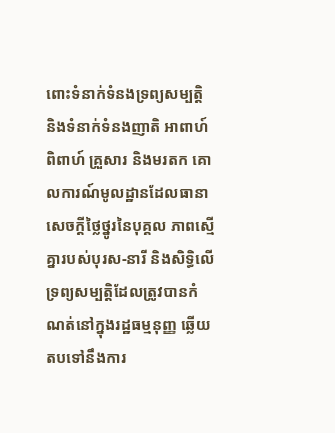ពោះទំនាក់ទំនងទ្រព្យសម្បត្តិ និងទំនាក់ទំនងញាតិ អាពាហ៍ពិពាហ៍ គ្រួសារ និងមរតក គោលការណ៍មូលដ្ឋានដែលធានា សេចក្តីថ្លៃថ្នូរនៃបុគ្គល ភាពស្មើគ្នារបស់បុរស-នារី និងសិទ្ធិលើទ្រព្យសម្បត្តិដែលត្រូវបានកំណត់នៅក្នុងរដ្ឋធម្មនុញ្ញ ឆ្លើយតបទៅនឹងការ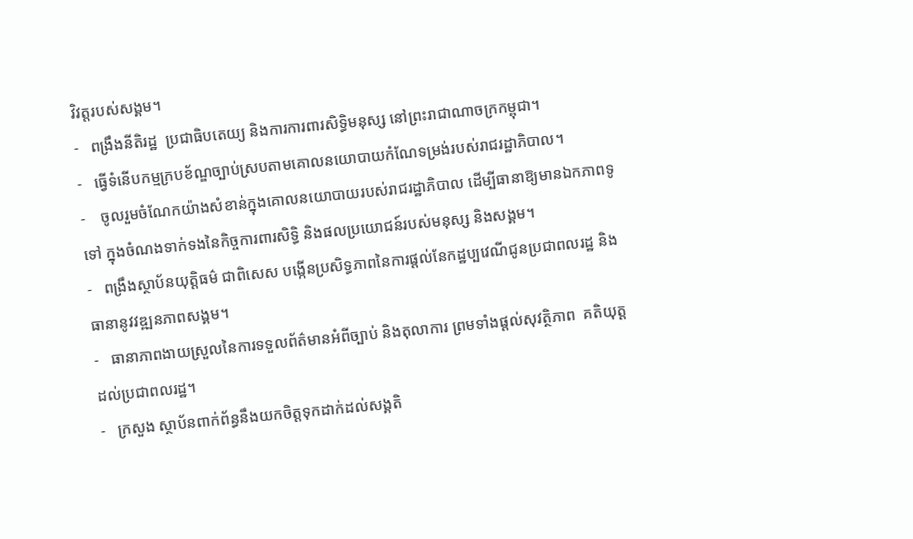វិវត្តរបស់សង្គម។
-   ពង្រឹងនីតិរដ្ឋ  ប្រជាធិបតេយ្យ និងការការពារសិទ្ធិមនុស្ស នៅព្រះរាជាណាចក្រកម្ពុជា។
-   ធ្វើទំនើបកម្មក្របខ័ណ្ឌច្បាប់ស្របតាមគោលនយោបាយកំណែទម្រង់របស់រាជរដ្ឋាភិបាល។
-    ចូលរួមចំណែកយ៉ាងសំខាន់ក្នុងគោលនយោបាយរបស់រាជរដ្ឋាភិបាល ដើម្បីធានាឱ្យមានឯកភាពទូទៅ ក្នុងចំណងទាក់ទងនៃកិច្ចការពារសិទ្ធិ និងផលប្រយោជន៍របស់មនុស្ស និងសង្គម។
-   ពង្រឹងស្ថាប័នយុត្តិធម៌ ជាពិសេស បង្កើនប្រសិទ្ធភាពនៃការផ្តល់នែកដ្ឋប្បវេណីជូនប្រជាពលរដ្ឋ និងធានានូវវឌ្ឍនភាពសង្គម។
-   ធានាភាពងាយស្រួលនៃការទទួលព័ត៌មានអំពីច្បាប់ និងតុលាការ ព្រមទាំងផ្តល់សុវត្ថិភាព  គតិយុត្តដល់ប្រជាពលរដ្ឋ។
-   ក្រសួង ស្ថាប័នពាក់ព័ន្ធនឹងយកចិត្តទុកដាក់ដល់សង្គតិ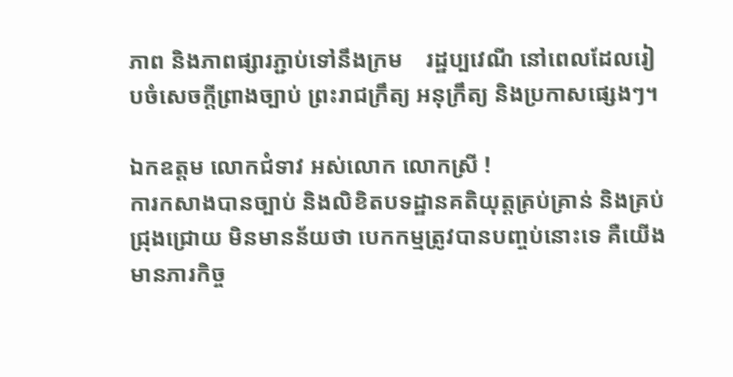ភាព និងភាពផ្សារភ្ជាប់ទៅនឹងក្រម    រដ្ឋប្បវេណី នៅពេលដែលរៀបចំសេចក្តីព្រាងច្បាប់ ព្រះរាជក្រឹត្យ អនុក្រឹត្យ និងប្រកាសផ្សេងៗ។

ឯកឧត្តម លោកជំទាវ អស់លោក លោកស្រី !
ការកសាងបានច្បាប់ និងលិខិតបទដ្ឋានគតិយុត្តគ្រប់គ្រាន់ និងគ្រប់ជ្រុងជ្រោយ មិនមានន័យថា បេកកម្មត្រូវបានបញ្ចប់នោះទេ គឺយើងមានភារកិច្ច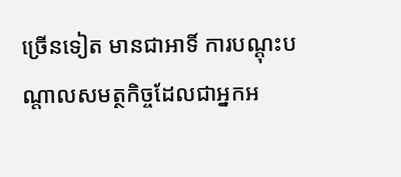ច្រើនទៀត មានជាអាទិ៍ ការបណ្តុះបណ្តាលសមត្ថកិច្ចដែលជាអ្នកអ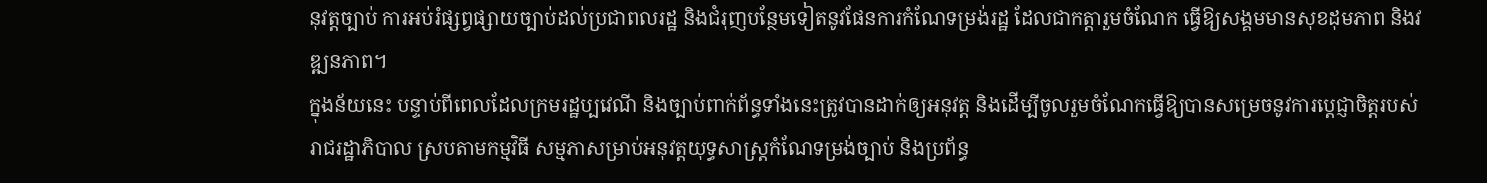នុវត្តច្បាប់ ការអប់រំផ្សព្វផ្សាយច្បាប់ដល់ប្រជាពលរដ្ឋ និងជំរុញបន្ថែមទៀតនូវផែនការកំណែទម្រង់រដ្ឋ ដែលជាកត្តារួមចំណែក ធ្វើឱ្យសង្គមមានសុខដុមភាព និងវឌ្ឍនភាព។
ក្នុងន័យនេះ បន្ទាប់ពីពេលដែលក្រមរដ្ឋប្បវេណី និងច្បាប់ពាក់ព័ន្ធទាំងនេះត្រូវបានដាក់ឲ្យអនុវត្ត និងដើម្បីចូលរួមចំណែកធ្វើឱ្យបានសម្រេចនូវការប្តេជ្ញាចិត្តរបស់រាជរដ្ឋាភិបាល ស្របតាមកម្មវិធី សម្មភាសម្រាប់អនុវត្តយុទ្ធសាស្ត្រកំណែទម្រង់ច្បាប់ និងប្រព័ន្ធ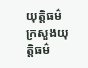យុត្តិធម៌ ក្រសួងយុត្តិធម៌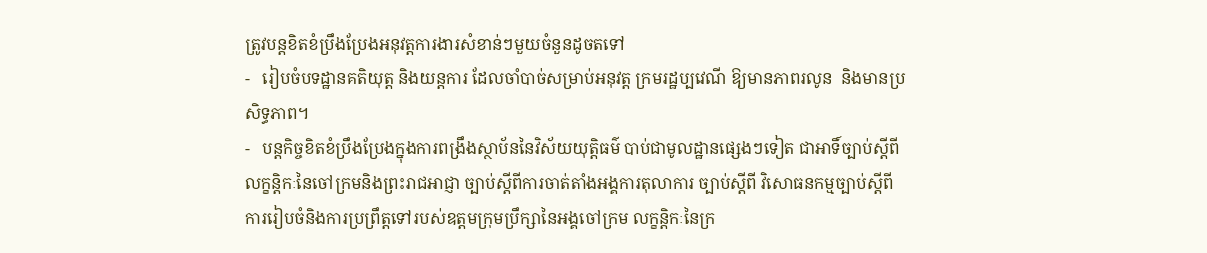ត្រូវបន្តខិតខំប្រឹងប្រែងអនុវត្តការងារសំខាន់ៗមួយចំនួនដូចតទៅ
-   រៀបចំបទដ្ឋានគតិយុត្ត និងយន្តការ ដែលចាំបាច់សម្រាប់អនុវត្ត ក្រមរដ្ឋប្បវេណី ឱ្យមានភាពរលូន  និងមានប្រសិទ្ធភាព។
-   បន្តកិច្ចខិតខំប្រឹងប្រែងក្នុងការពង្រឹងស្ថាប័ននៃវិស័យយុត្តិធម៌ បាប់ជាមូលដ្ឋានផ្សេងៗទៀត ជាអាទិ៍ច្បាប់ស្តីពីលក្ខន្តិកៈនៃចៅក្រមនិងព្រះរាជអាជ្ញា ច្បាប់ស្តីពីការចាត់តាំងអង្គការតុលាការ ច្បាប់ស្តីពី វិសោធនកម្មច្បាប់ស្តីពីការរៀបចំនិងការប្រព្រឹត្តទៅរបស់ឧត្តមក្រុមប្រឹក្សានៃអង្គចៅក្រម លក្ខន្តិកៈនៃក្រ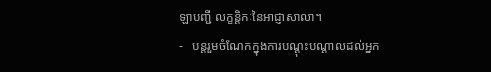ឡាបញ្ជី លក្ខន្តិកៈនៃអាជ្ញាសាលា។
-   បន្តរួមចំណែកក្នុងការបណ្តុះបណ្តាលដល់អ្នក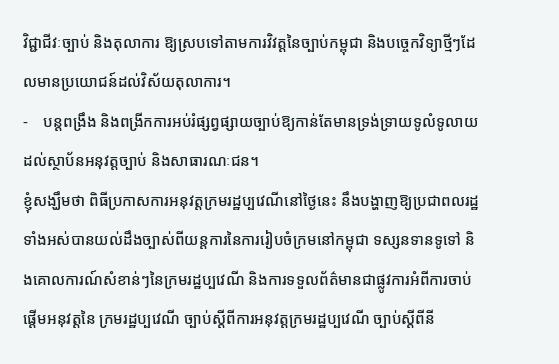វិជ្ជាជីវៈច្បាប់ និងតុលាការ ឱ្យស្របទៅតាមការវិវត្តនៃច្បាប់កម្ពុជា និងបច្ចេកវិទ្យាថ្មីៗដែលមានប្រយោជន៍ដល់វិស័យតុលាការ។
-    បន្តពង្រឹង និងពង្រីកការអប់រំផ្សព្វផ្សាយច្បាប់ឱ្យកាន់តែមានទ្រង់ទ្រាយទូលំទូលាយដល់ស្ថាប័នអនុវត្តច្បាប់ និងសាធារណៈជន។
ខ្ញុំសង្ឃឹមថា ពិធីប្រកាសការអនុវត្តក្រមរដ្ឋប្បវេណីនៅថ្ងៃនេះ នឹងបង្ហាញឱ្យប្រជាពលរដ្ឋទាំងអស់បានយល់ដឹងច្បាស់ពីយន្តការនៃការរៀបចំក្រមនៅកម្ពុជា ទស្សនទានទូទៅ និងគោលការណ៍សំខាន់ៗនៃក្រមរដ្ឋប្បវេណី និងការទទួលព័ត៌មានជាផ្លូវការអំពីការចាប់ផ្តើមអនុវត្តនៃ ក្រមរដ្ឋប្បវេណី ច្បាប់ស្តីពីការអនុវត្តក្រមរដ្ឋប្បវេណី ច្បាប់ស្តីពីនី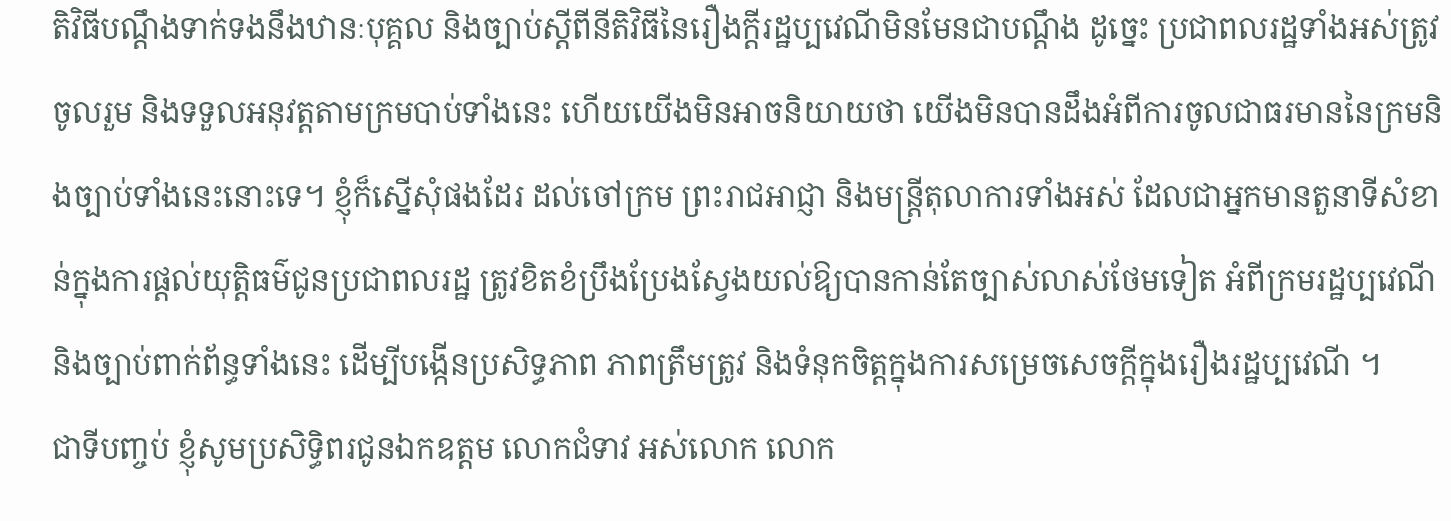តិវិធីបណ្តឹងទាក់ទងនឹងឋានៈបុគ្គល និងច្បាប់ស្តីពីនីតិវិធីនៃរឿងក្តីរដ្ឋប្បវេណីមិនមែនជាបណ្តឹង ដូច្នេះ ប្រជាពលរដ្ឋទាំងអស់ត្រូវចូលរួម និងទទួលអនុវត្តតាមក្រមបាប់ទាំងនេះ ហើយយើងមិនអាចនិយាយថា យើងមិនបានដឹងអំពីការចូលជាធរមាននៃក្រមនិងច្បាប់ទាំងនេះនោះទេ។ ខ្ញុំក៏ស្នើសុំផងដែរ ដល់ចៅក្រម ព្រះរាជអាជ្ញា និងមន្ត្រីតុលាការទាំងអស់ ដែលជាអ្នកមានតួនាទីសំខាន់ក្នុងការផ្តល់យុត្តិធម៌ជូនប្រជាពលរដ្ឋ ត្រូវខិតខំប្រឹងប្រែងស្វែងយល់ឱ្យបានកាន់តែច្បាស់លាស់ថែមទៀត អំពីក្រមរដ្ឋប្បវេណី និងច្បាប់ពាក់ព័ន្ធទាំងនេះ ដើម្បីបង្កើនប្រសិទ្ធភាព ភាពត្រឹមត្រូវ និងទំនុកចិត្តក្នុងការសម្រេចសេចក្តីក្នុងរឿងរដ្ឋប្បវេណី ។
ជាទីបញ្ចប់ ខ្ញុំសូមប្រសិទ្ធិពរជូនឯកឧត្តម លោកជំទាវ អស់លោក លោក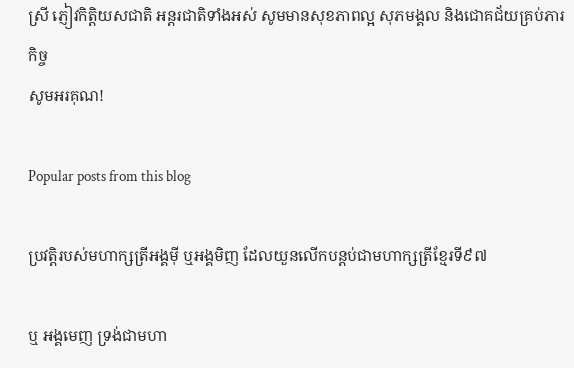ស្រី ភ្ញៀវកិត្តិយសជាតិ អន្តរជាតិទាំងអស់ សូមមានសុខភាពល្អ សុភមង្គល និងជោគជ័យគ្រប់ភារកិច្ច
សូមអរគុណ!

Popular posts from this blog

ប្រវត្តិរបស់មហាក្សត្រីអង្គមុី ឬអង្គមិញ ដែលយួនលើកបន្តប់ជាមហាក្សត្រីខ្មែរទី៩៧

ឬ អង្គមេញ ទ្រង់ជាមហា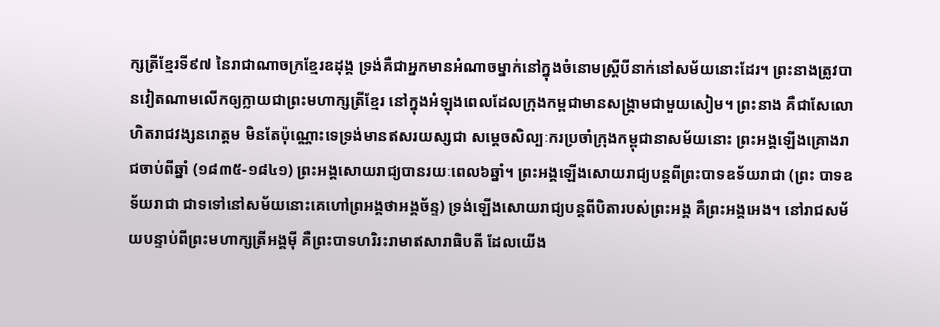ក្សត្រីខ្មែរទី៩៧ នៃរាជាណាចក្រខ្មែរឧដុង្គ ទ្រង់គឺជាអ្នកមានអំណាចម្នាក់នៅក្នុងចំនោមស្ត្រីបីនាក់នៅសម័យនោះដែរ។ ព្រះនាងត្រូវបានវៀតណាមលើកឲ្យក្លាយជាព្រះមហាក្សត្រីខ្មែរ នៅក្នុងអំឡុងពេលដែលក្រុងកម្ពជាមានសង្រ្គាមជាមួយសៀម។ ព្រះនាង គឺជាសែលោហិតរាជវង្សនរោត្តម មិនតែប៉ុណ្ណោះទេទ្រង់មានឥសរយស្សជា សម្តេចសិល្បៈករប្រចាំក្រុងកម្ពុជានាសម័យនោះ ព្រះអង្គឡើងគ្រោងរាជចាប់ពីឆ្នាំ (១៨៣៥-១៨៤១) ព្រះអង្គសោយរាជ្យបានរយៈពេល៦ឆ្នាំ។ ព្រះអង្គឡើងសោយរាជ្យបន្តពីព្រះបាទឧទ័យរាជា (ព្រះ បាទឧទ័យរាជា ជាទទៅនៅសម័យនោះគេហៅព្រអង្គថាអង្គច័ន្ទ) ទ្រង់ឡើងសោយរាជ្យបន្តពីបិតារបស់ព្រះអង្គ គឺព្រះអង្គអេង។ នៅរាជសម័យបន្ទាប់ពីព្រះមហាក្សត្រីអង្គមុី គឺព្រះបាទហរិរះរាមាឥសារាធិបតី ដែលយើង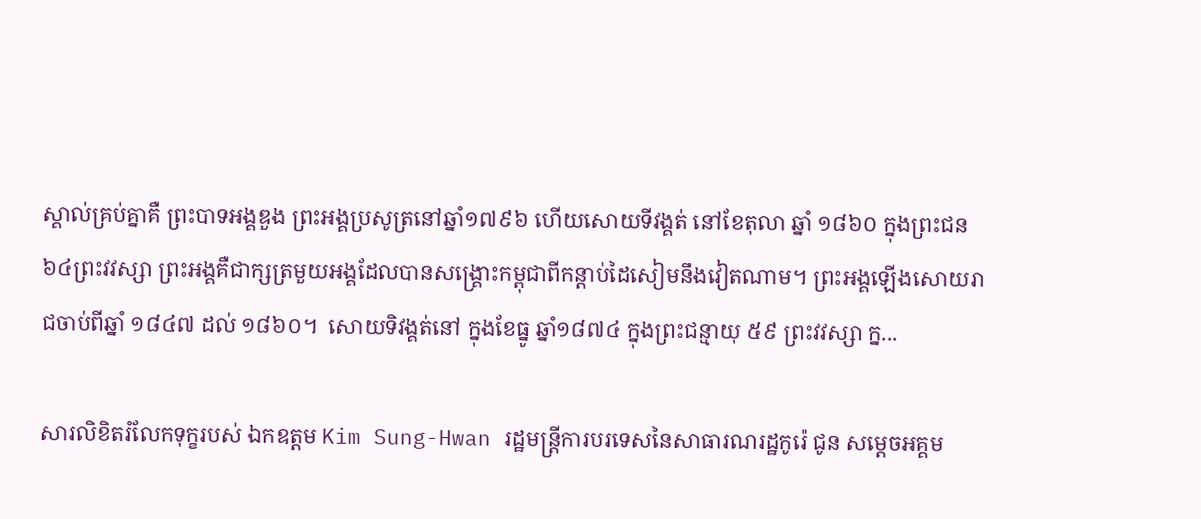ស្គាល់គ្រប់គ្នាគឺ ព្រះបាទអង្គឌួង ព្រះអង្គប្រសូត្រនៅឆ្នាំ១៧៩៦ ហើយសោយទីវង្គត់ នៅខែតុលា ឆ្នាំ ១៨៦០ ក្នុងព្រះជន ៦៤ព្រះវវស្សា ព្រះអង្គគឺជាក្សត្រមួយអង្គដែលបានសង្រ្គោះកម្ពុជាពីកន្តាប់ដៃសៀមនឹងវៀតណាម។ ព្រះអង្គឡើងសោយរាជចាប់ពីឆ្នាំ ១៨៤៧ ដល់ ១៨៦០។  សោយទិវង្គត់នៅ ក្នុងខែធ្នូ ឆ្នាំ១៨៧៤ ក្នុងព្រះជន្មាយុ ៥៩ ព្រះវវស្សា ក្ន...

សារលិខិតរំលែកទុក្ខរបស់ ឯកឧត្តម Kim Sung-Hwan រដ្ឋមន្រ្តីការបរទេសនៃសាធារណរដ្ឋកូរ៉េ ជូន សមេ្តចអគ្គម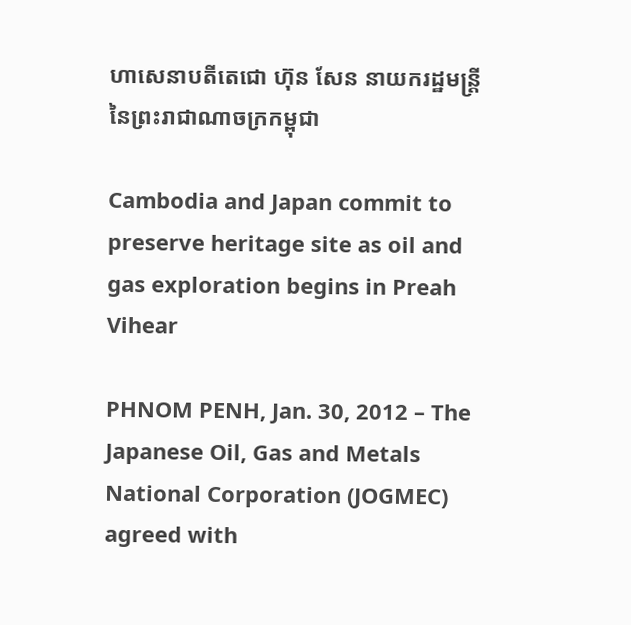ហាសេនាបតីតេជោ ហ៊ុន សែន នាយករដ្ឋមន្ត្រី នៃព្រះរាជាណាចក្រកម្ពុជា

Cambodia and Japan commit to preserve heritage site as oil and gas exploration begins in Preah Vihear

PHNOM PENH, Jan. 30, 2012 – The Japanese Oil, Gas and Metals National Corporation (JOGMEC) agreed with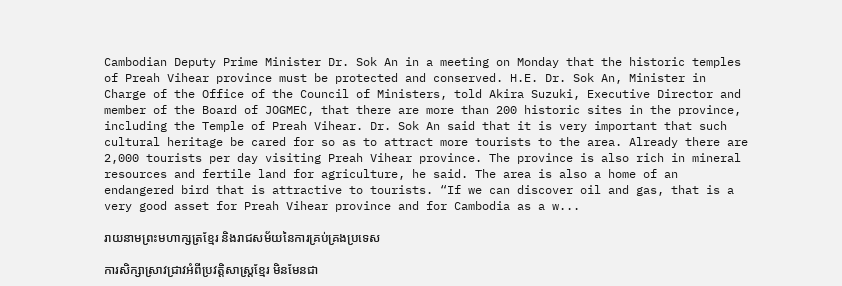Cambodian Deputy Prime Minister Dr. Sok An in a meeting on Monday that the historic temples of Preah Vihear province must be protected and conserved. H.E. Dr. Sok An, Minister in Charge of the Office of the Council of Ministers, told Akira Suzuki, Executive Director and member of the Board of JOGMEC, that there are more than 200 historic sites in the province, including the Temple of Preah Vihear. Dr. Sok An said that it is very important that such cultural heritage be cared for so as to attract more tourists to the area. Already there are 2,000 tourists per day visiting Preah Vihear province. The province is also rich in mineral resources and fertile land for agriculture, he said. The area is also a home of an endangered bird that is attractive to tourists. “If we can discover oil and gas, that is a very good asset for Preah Vihear province and for Cambodia as a w...

រាយនាមព្រះមហាក្សត្រខ្មែរ និងរាជសម័យនៃការគ្រប់គ្រងប្រទេស

ការសិក្សាស្រាវជ្រាវអំពីប្រវត្តិសាស្ត្រខ្មែរ មិនមែនជា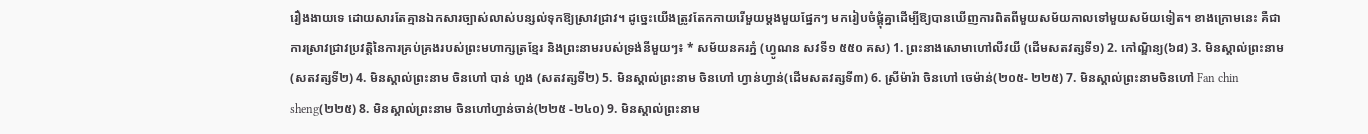រឿងងាយទេ ដោយសារតែគ្មានឯកសារច្បាស់លាស់បន្សល់ទុកឱ្យស្រាវជ្រាវ។ ដូច្នេះយើងត្រូវតែកកាយរើមួយម្តងមួយផ្នែកៗ មករៀបចំផ្គុំគ្នាដើម្បីឱ្យបានឃើញការពិតពីមួយសម័យកាលទៅមួយសម័យទៀត។ ខាងក្រោមនេះ គឺជាការស្រាវជ្រាវប្រវត្តិនៃការគ្រប់គ្រងរបស់ព្រះមហាក្សត្រខ្មែរ និងព្រះនាមរបស់ទ្រង់នីមួយៗ៖ * សម័យនគរភ្នំ (ហ្វូណន សវទី១ ៥៥០ គស) 1. ព្រះនាងសោមាហៅលីវយី (ដើមសតវត្សទី១) 2. កៅណ្ឌិន្យ(៦៨) 3. មិនស្គាល់ព្រះនាម (សតវត្សទី២) 4. មិនស្គាល់ព្រះនាម ចិនហៅ បាន់ ហួង (សតវត្សទី២) 5. មិនស្គាល់ព្រះនាម ចិនហៅ ហ្វាន់ហ្វាន់(ដើមសតវត្សទី៣) 6. ស្រីម៉ារ៉ា ចិនហៅ ចេម៉ាន់(២០៥- ២២៥) 7. មិនស្គាល់ព្រះនាមចិនហៅ Fan chin sheng(២២៥) 8. មិនស្គាល់ព្រះនាម ចិនហៅហ្វាន់ចាន់(២២៥ -២៤០) 9. មិនស្គាល់ព្រះនាម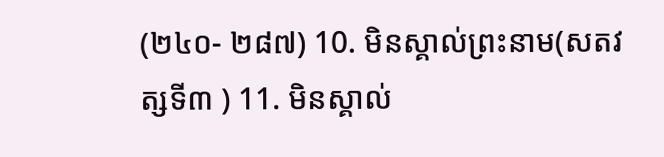(២៤០- ២៨៧) 10. មិនស្គាល់ព្រះនាម(សតវត្សទី៣ ) 11. មិនស្គាល់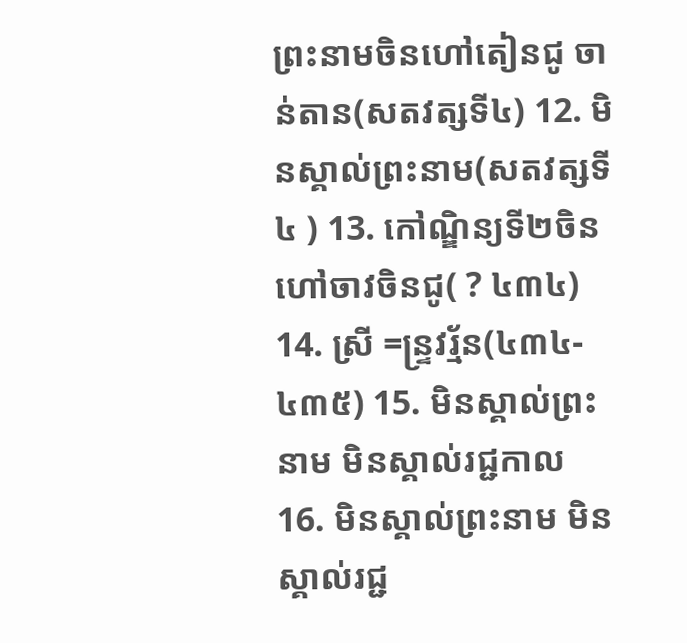ព្រះនាមចិនហៅតៀនជូ ចាន់តាន(សតវត្សទី៤) 12. មិនស្គាល់ព្រះនាម(សតវត្សទី៤ ) 13. កៅណ្ឌិន្យទី២ចិនហៅចាវចិនជូ( ? ៤៣៤) 14. ស្រី =ន្រ្ទវរ្ម័ន(៤៣៤- ៤៣៥) 15. មិនស្គាល់ព្រះនាម មិនស្គាល់រជ្ជកាល 16. មិនស្គាល់ព្រះនាម មិនស្គាល់រជ្ជ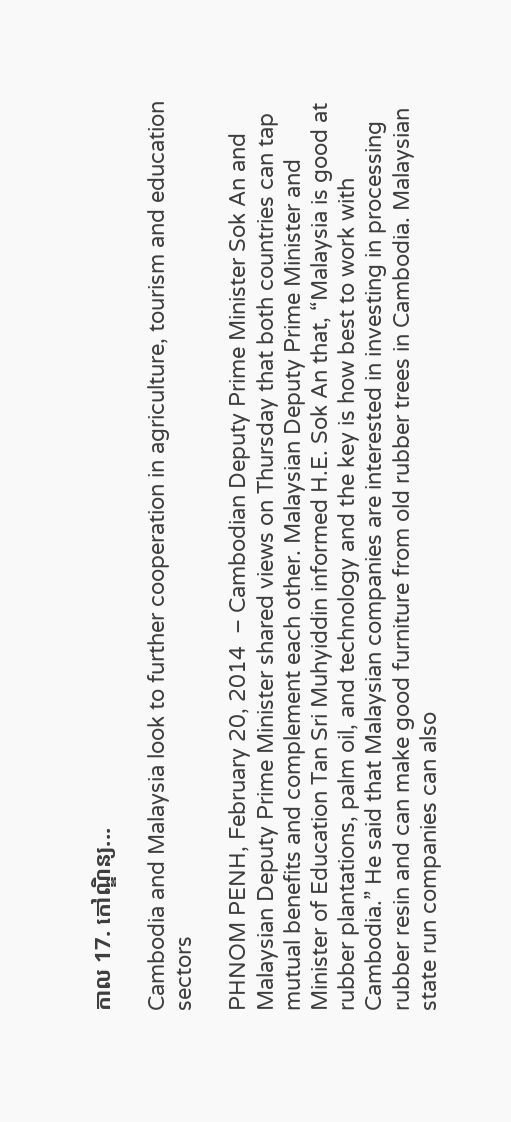កាល 17. កៅណ្ឌិន្យ...

Cambodia and Malaysia look to further cooperation in agriculture, tourism and education sectors

PHNOM PENH, February 20, 2014  – Cambodian Deputy Prime Minister Sok An and Malaysian Deputy Prime Minister shared views on Thursday that both countries can tap mutual benefits and complement each other. Malaysian Deputy Prime Minister and Minister of Education Tan Sri Muhyiddin informed H.E. Sok An that, “Malaysia is good at rubber plantations, palm oil, and technology and the key is how best to work with Cambodia.” He said that Malaysian companies are interested in investing in processing rubber resin and can make good furniture from old rubber trees in Cambodia. Malaysian state run companies can also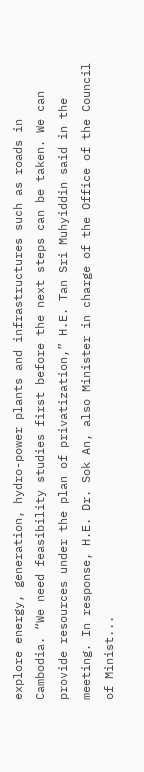explore energy, generation, hydro-power plants and infrastructures such as roads in Cambodia. “We need feasibility studies first before the next steps can be taken. We can provide resources under the plan of privatization,” H.E. Tan Sri Muhyiddin said in the meeting. In response, H.E. Dr. Sok An, also Minister in charge of the Office of the Council of Minist...